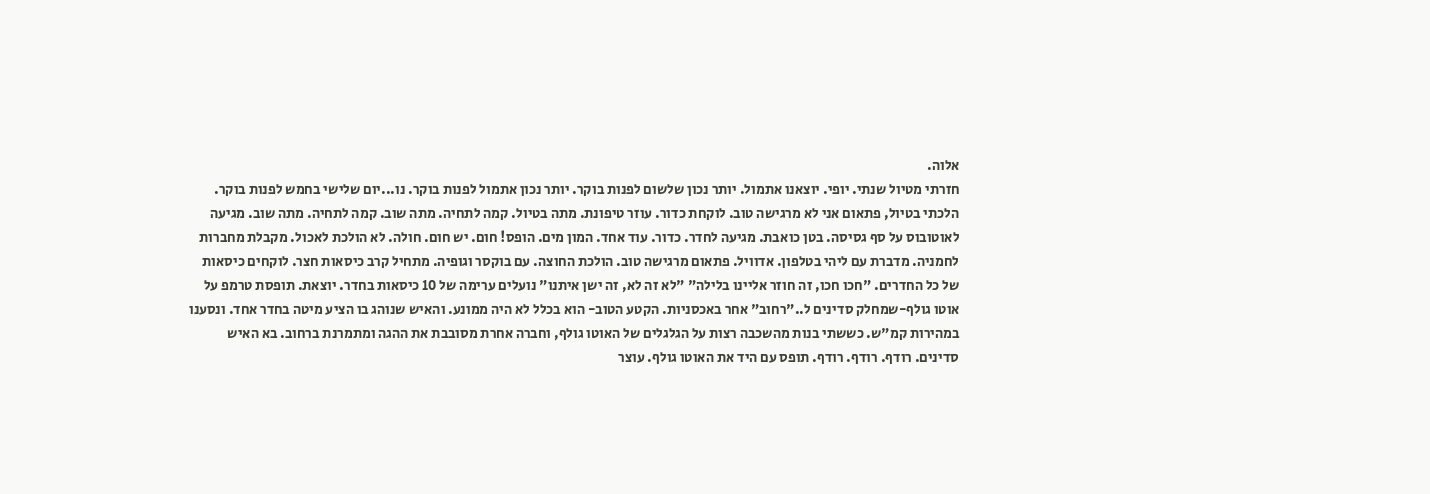אלוה.
חזרתי מטיול שנתי. יופי. יוצאנו אתמול. יותר נכון שלשום לפנות בוקר. יותר נכון אתמול לפנות בוקר. נו...יום שלישי בחמש לפנות בוקר. הלכתי בטיול, פתאום אני לא מרגישה טוב. לוקחת כדור. עוזר טיפונת. מתה בטיול. קמה לתחיה. מתה שוב. קמה לתחיה. מתה שוב. מגיעה לאוטובוס על סף גסיסה. בטן כואבת. מגיעה לחדר. כדור. עוד אחד. המון מים. הופס! חום. יש חום. חולה. לא הולכת לאכול. מקבלת מחברות לחמניה. מדברת עם ליהי בטלפון. אדוויל. פתאום מרגישה טוב. הולכת החוצה. עם בוקסר וגופיה. מתחיל קרב כיסאות חצר. לוקחים כיסאות של כל החדרים. "חכו חכו, זה חוזר אליינו בלילה" "לא זה לא, זה ישן איתנו" נועלים ערימה של 10 כיסאות בחדר. יוצאת. תופסת טרמפ על אוטו גולף-שמחלק סדינים ל.."רחוב" אחר באכסניות. הקטע הטוב- הוא בכלל לא היה ממונע. והאיש שנוהג בו הציע מיטה בחדר אחד. ונסענו במהירות קמ"ש. כששתי בנות מהשכבה רצות על הגלגלים של האוטו גולף, וחברה אחרת מסובבת את ההגה ומתמרנת ברחוב. בא האיש סדינים. רודף. רודף. רודף. תופס עם היד את האוטו גולף. עוצר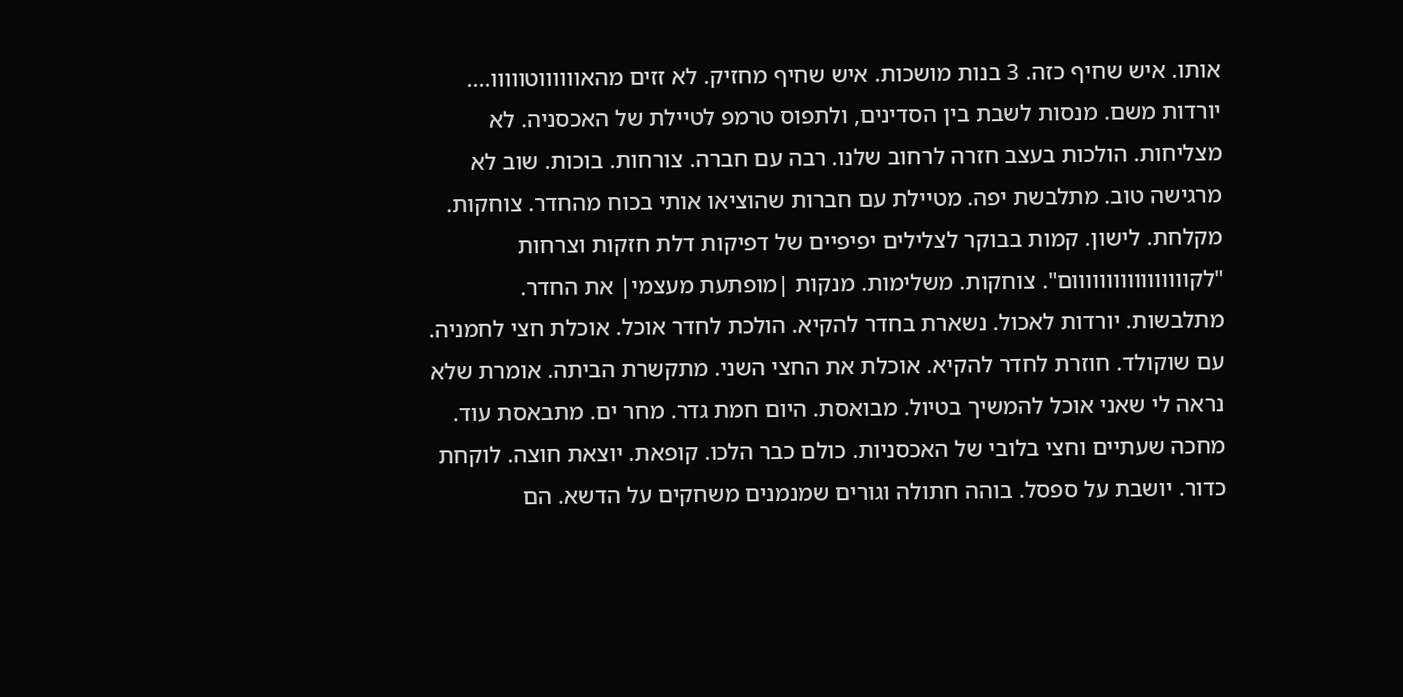אותו. איש שחיף כזה. 3 בנות מושכות. איש שחיף מחזיק. לא זזים מהאווווווטווווו....
יורדות משם. מנסות לשבת בין הסדינים, ולתפוס טרמפ לטיילת של האכסניה. לא מצליחות. הולכות בעצב חזרה לרחוב שלנו. רבה עם חברה. צורחות. בוכות. שוב לא מרגישה טוב. מתלבשת יפה. מטיילת עם חברות שהוציאו אותי בכוח מהחדר. צוחקות. מקלחת. לישון. קמות בבוקר לצלילים יפיפיים של דפיקות דלת חזקות וצרחות "לקווווווווווווווווום". צוחקות. משלימות. מנקות |מופתעת מעצמי| את החדר. מתלבשות. יורדות לאכול. נשארת בחדר להקיא. הולכת לחדר אוכל. אוכלת חצי לחמניה. עם שוקולד. חוזרת לחדר להקיא. אוכלת את החצי השני. מתקשרת הביתה. אומרת שלא נראה לי שאני אוכל להמשיך בטיול. מבואסת. היום חמת גדר. מחר ים. מתבאסת עוד. מחכה שעתיים וחצי בלובי של האכסניות. כולם כבר הלכו. קופאת. יוצאת חוצה. לוקחת כדור. יושבת על ספסל. בוהה חתולה וגורים שמנמנים משחקים על הדשא. הם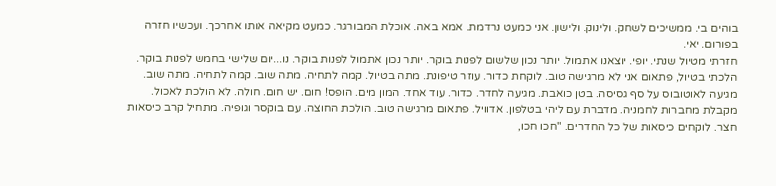בוהים בי. ממשיכים לשחק. ולינוק. ולישון. אני כמעט נרדמת. אמא באה. אוכלת המבורגר. כמעט מקיאה אותו אחרכך. ועכשיו חזרה בפורום. יאי.
חזרתי מטיול שנתי. יופי. יוצאנו אתמול. יותר נכון שלשום לפנות בוקר. יותר נכון אתמול לפנות בוקר. נו...יום שלישי בחמש לפנות בוקר. הלכתי בטיול, פתאום אני לא מרגישה טוב. לוקחת כדור. עוזר טיפונת. מתה בטיול. קמה לתחיה. מתה שוב. קמה לתחיה. מתה שוב. מגיעה לאוטובוס על סף גסיסה. בטן כואבת. מגיעה לחדר. כדור. עוד אחד. המון מים. הופס! חום. יש חום. חולה. לא הולכת לאכול. מקבלת מחברות לחמניה. מדברת עם ליהי בטלפון. אדוויל. פתאום מרגישה טוב. הולכת החוצה. עם בוקסר וגופיה. מתחיל קרב כיסאות חצר. לוקחים כיסאות של כל החדרים. "חכו חכו,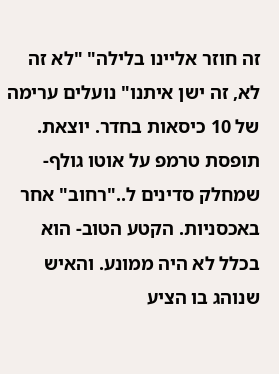זה חוזר אליינו בלילה" "לא זה לא, זה ישן איתנו" נועלים ערימה של 10 כיסאות בחדר. יוצאת. תופסת טרמפ על אוטו גולף-שמחלק סדינים ל.."רחוב" אחר באכסניות. הקטע הטוב- הוא בכלל לא היה ממונע. והאיש שנוהג בו הציע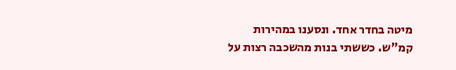מיטה בחדר אחד. ונסענו במהירות קמ"ש. כששתי בנות מהשכבה רצות על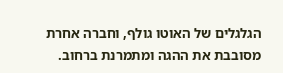הגלגלים של האוטו גולף, וחברה אחרת מסובבת את ההגה ומתמרנת ברחוב.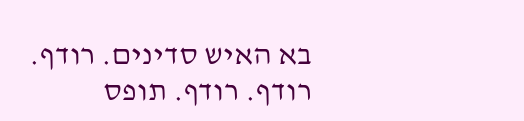בא האיש סדינים. רודף. רודף. רודף. תופס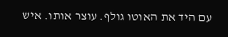עם היד את האוטו גולף. עוצר אותו. איש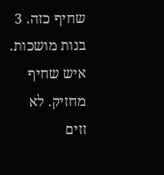שחיף כזה. 3 בנות מושכות. איש שחיף מחזיק. לא זזים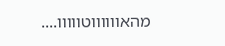מהאווווווטווווו....